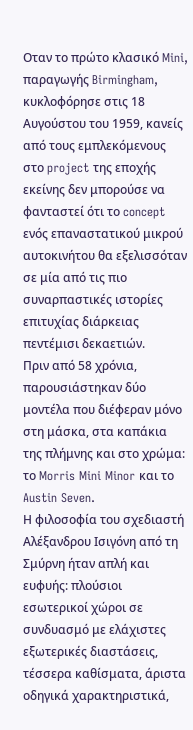Οταν το πρώτο κλασικό Mini, παραγωγής Birmingham, κυκλοφόρησε στις 18 Αυγούστου του 1959, κανείς από τους εμπλεκόμενους στο project της εποχής εκείνης δεν μπορούσε να φανταστεί ότι το concept ενός επαναστατικού μικρού αυτοκινήτου θα εξελισσόταν σε μία από τις πιο συναρπαστικές ιστορίες επιτυχίας διάρκειας πεντέμισι δεκαετιών.
Πριν από 58 χρόνια, παρουσιάστηκαν δύο μοντέλα που διέφεραν μόνο στη μάσκα, στα καπάκια της πλήμνης και στο χρώμα: το Morris Mini Minor και το Austin Seven.
Η φιλοσοφία του σχεδιαστή Αλέξανδρου Ισιγόνη από τη Σμύρνη ήταν απλή και ευφυής: πλούσιοι εσωτερικοί χώροι σε συνδυασμό με ελάχιστες εξωτερικές διαστάσεις, τέσσερα καθίσματα, άριστα οδηγικά χαρακτηριστικά,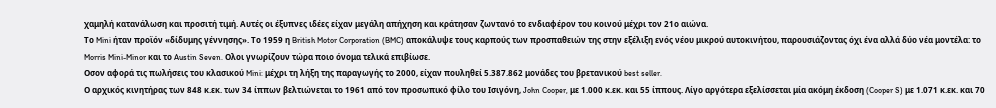χαμηλή κατανάλωση και προσιτή τιμή. Αυτές οι έξυπνες ιδέες είχαν μεγάλη απήχηση και κράτησαν ζωντανό το ενδιαφέρον του κοινού μέχρι τον 21ο αιώνα.
Το Mini ήταν προϊόν «δίδυμης γέννησης». Το 1959 η British Motor Corporation (BMC) αποκάλυψε τους καρπούς των προσπαθειών της στην εξέλιξη ενός νέου μικρού αυτοκινήτου, παρουσιάζοντας όχι ένα αλλά δύο νέα μοντέλα: το Morris Mini-Minor και το Austin Seven. Ολοι γνωρίζουν τώρα ποιο όνομα τελικά επιβίωσε.
Οσον αφορά τις πωλήσεις του κλασικού Mini: μέχρι τη λήξη της παραγωγής το 2000, είχαν πουληθεί 5.387.862 μονάδες του βρετανικού best seller.
Ο αρχικός κινητήρας των 848 κ.εκ. των 34 ίππων βελτιώνεται το 1961 από τον προσωπικό φίλο του Ισιγόνη, John Cooper, με 1.000 κ.εκ. και 55 ίππους. Λίγο αργότερα εξελίσσεται μία ακόμη έκδοση (Cooper S) με 1.071 κ.εκ. και 70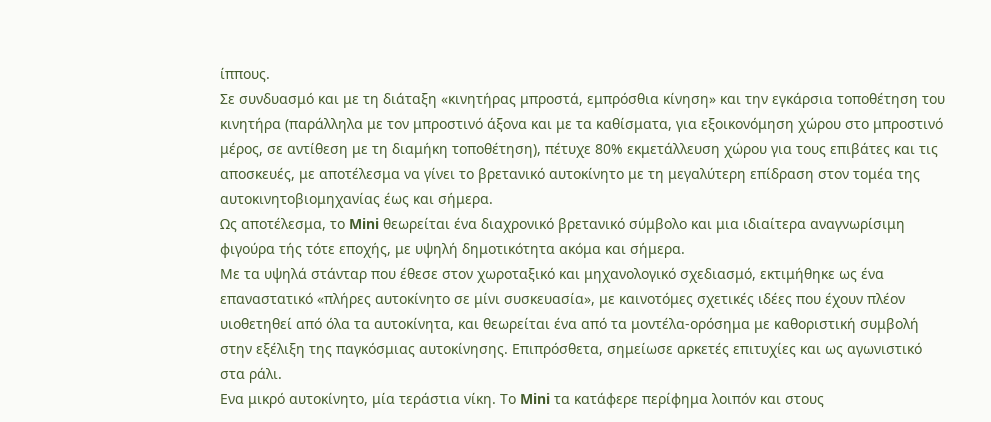ίππους.
Σε συνδυασμό και με τη διάταξη «κινητήρας μπροστά, εμπρόσθια κίνηση» και την εγκάρσια τοποθέτηση του κινητήρα (παράλληλα με τον μπροστινό άξονα και με τα καθίσματα, για εξοικονόμηση χώρου στο μπροστινό μέρος, σε αντίθεση με τη διαμήκη τοποθέτηση), πέτυχε 80% εκμετάλλευση χώρου για τους επιβάτες και τις αποσκευές, με αποτέλεσμα να γίνει το βρετανικό αυτοκίνητο με τη μεγαλύτερη επίδραση στον τομέα της αυτοκινητοβιομηχανίας έως και σήμερα.
Ως αποτέλεσμα, το Mini θεωρείται ένα διαχρονικό βρετανικό σύμβολο και μια ιδιαίτερα αναγνωρίσιμη φιγούρα τής τότε εποχής, με υψηλή δημοτικότητα ακόμα και σήμερα.
Με τα υψηλά στάνταρ που έθεσε στον χωροταξικό και μηχανολογικό σχεδιασμό, εκτιμήθηκε ως ένα επαναστατικό «πλήρες αυτοκίνητο σε μίνι συσκευασία», με καινοτόμες σχετικές ιδέες που έχουν πλέον υιοθετηθεί από όλα τα αυτοκίνητα, και θεωρείται ένα από τα μοντέλα-ορόσημα με καθοριστική συμβολή στην εξέλιξη της παγκόσμιας αυτοκίνησης. Επιπρόσθετα, σημείωσε αρκετές επιτυχίες και ως αγωνιστικό στα ράλι.
Ενα μικρό αυτοκίνητο, μία τεράστια νίκη. Το Mini τα κατάφερε περίφημα λοιπόν και στους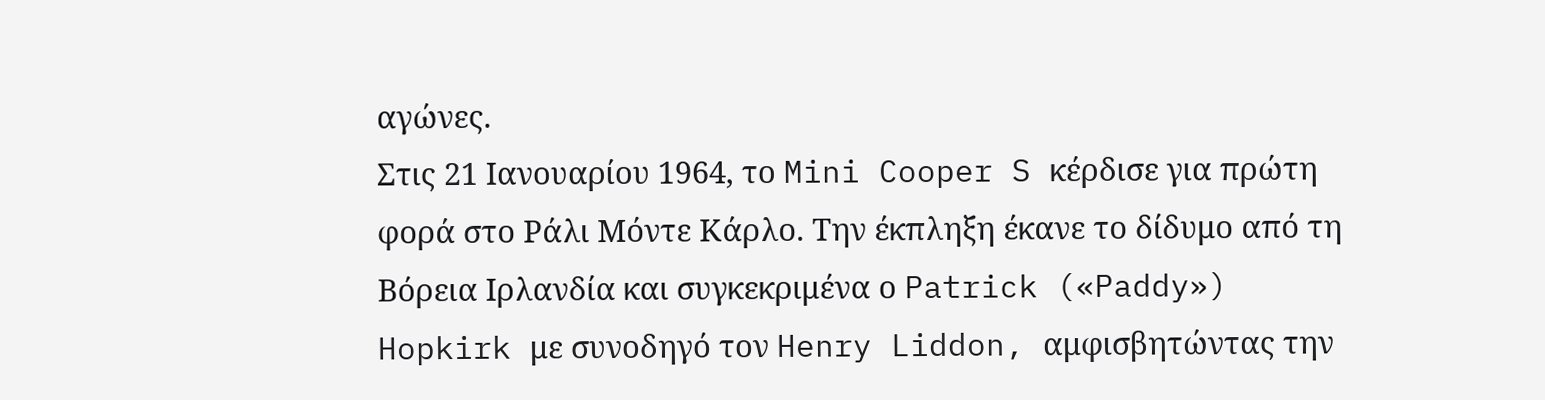αγώνες.
Στις 21 Ιανουαρίου 1964, το Mini Cooper S κέρδισε για πρώτη φορά στο Ράλι Μόντε Κάρλο. Την έκπληξη έκανε το δίδυμο από τη Βόρεια Ιρλανδία και συγκεκριμένα ο Patrick («Paddy») Hopkirk με συνοδηγό τον Henry Liddon, αμφισβητώντας την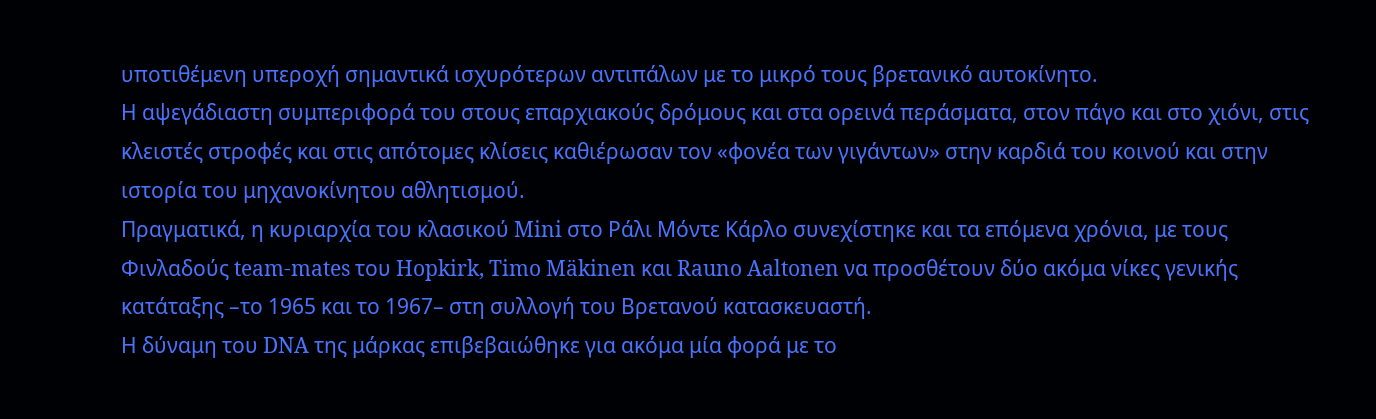υποτιθέμενη υπεροχή σημαντικά ισχυρότερων αντιπάλων με το μικρό τους βρετανικό αυτοκίνητο.
Η αψεγάδιαστη συμπεριφορά του στους επαρχιακούς δρόμους και στα ορεινά περάσματα, στον πάγο και στο χιόνι, στις κλειστές στροφές και στις απότομες κλίσεις καθιέρωσαν τον «φονέα των γιγάντων» στην καρδιά του κοινού και στην ιστορία του μηχανοκίνητου αθλητισμού.
Πραγματικά, η κυριαρχία του κλασικού Mini στο Ράλι Μόντε Κάρλο συνεχίστηκε και τα επόμενα χρόνια, με τους Φινλαδούς team-mates του Hopkirk, Timo Mäkinen και Rauno Aaltonen να προσθέτουν δύο ακόμα νίκες γενικής κατάταξης –το 1965 και το 1967– στη συλλογή του Βρετανού κατασκευαστή.
Η δύναμη του DNA της μάρκας επιβεβαιώθηκε για ακόμα μία φορά με το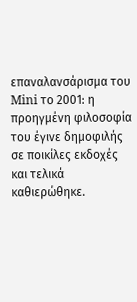επαναλανσάρισμα του Mini το 2001: η προηγμένη φιλοσοφία του έγινε δημοφιλής σε ποικίλες εκδοχές και τελικά καθιερώθηκε.